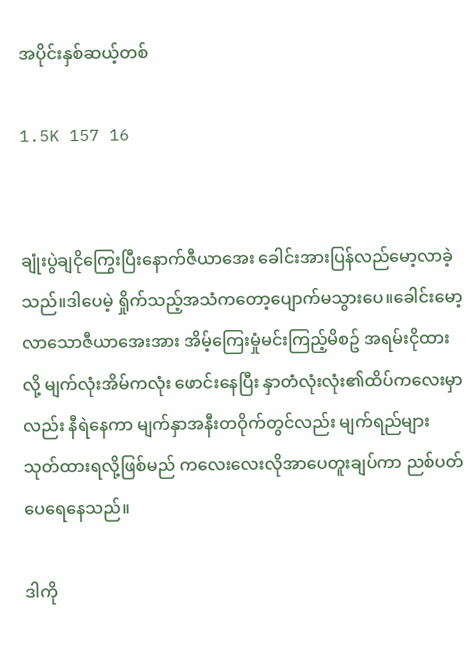အပိုင်းနှစ်ဆယ့်တစ်

1.5K 157 16


ချုံးပွဲချငိုကြွေးပြီးနောက်ဇီယာအေး ခေါင်းအားပြန်လည်မော့လာခဲ့သည်။ဒါပေမဲ့ ရှိုက်သည့်အသံကတော့ပျောက်မသွားပေ။ခေါင်းမော့လာသောဇီယာအေးအား အိမ့်ကြေးမှုံမင်းကြည့်မိစဥ် အရမ်းငိုထားလို့ မျက်လုံးအိမ်ကလုံး ဖောင်းနေပြီး နှာတံလုံးလုံး၏ထိပ်ကလေးမှာလည်း နီရဲနေကာ မျက်နှာအနီးတဝိုက်တွင်လည်း မျက်ရည်များသုတ်ထားရလို့ဖြစ်မည် ကလေးလေးလိုအာပေတူးချပ်ကာ ညစ်ပတ်ပေရေနေသည်။

ဒါကို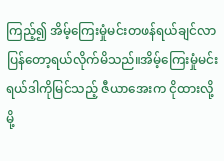ကြည့်၍ အိမ့်ကြေးမှုံမင်းတဖန်ရယ်ချင်လာပြန်တော့ရယ်လိုက်မိသည်။အိမ့်ကြေးမှုံမင်းရယ်ဒါကိုမြင်သည့် ဇီယာအေးက ငိုထားလို့မို့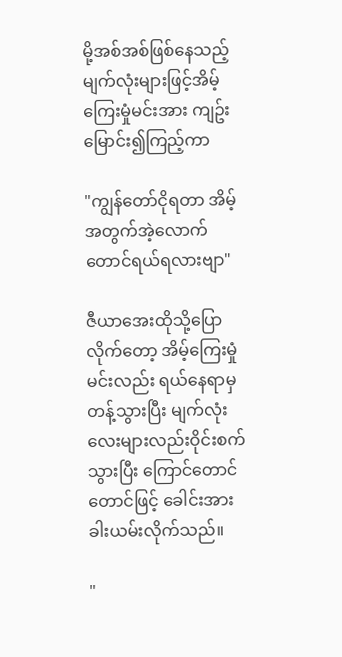မို့အစ်အစ်ဖြစ်နေသည့်မျက်လုံးများဖြင့်အိမ့်ကြေးမှုံမင်းအား ကျဥ်းမြောင်း၍ကြည့်ကာ

"ကျွန်တော်ငိုရတာ အိမ့်အတွက်အဲ့လောက်တောင်ရယ်ရလားဗျာ"

ဇီယာအေးထိုသို့ပြောလိုက်တော့ အိမ့်ကြေးမှုံမင်းလည်း ရယ်နေရာမှတန့်သွားပြီး မျက်လုံးလေးများလည်းဝိုင်းစက်သွားပြီး ကြောင်တောင်တောင်ဖြင့် ခေါင်းအားခါးယမ်းလိုက်သည်။

"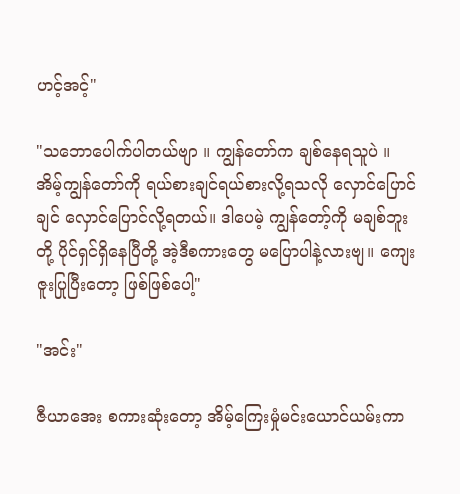ဟင့်အင့်"

"သဘောပေါက်ပါတယ်ဗျာ ။ ကျွန်တော်က ချစ်နေရသူပဲ ။ အိမ့်ကျွန်တော်ကို ရယ်စားချင်ရယ်စားလို့ရသလို လှောင်ပြောင်ချင် လှောင်ပြောင်လို့ရတယ်။ ဒါပေမဲ့ ကျွန်တော့်ကို မချစ်ဘူးတို့ ပိုင်ရှင်ရှိနေပြီတို့ အဲ့ဒီစကားတွေ မပြောပါနဲ့လားဗျ။ ကျေးဇူးပြုပြီးတော့ ဖြစ်ဖြစ်ပေါ့"

"အင်း"

ဇီယာအေး စကားဆုံးတော့ အိမ့်ကြေးမှုံမင်းယောင်ယမ်းကာ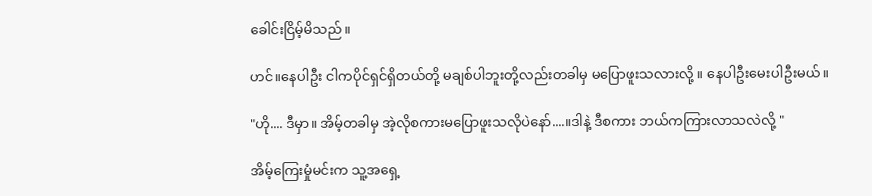ခေါင်းငြိမ့်မိသည်။

ဟင်။နေပါဦး ငါကပိုင်ရှင်ရှိတယ်တို့ မချစ်ပါဘူးတို့လည်းတခါမှ မပြောဖူးသလားလို့ ။ နေပါဦးမေးပါဦးမယ်။

"ဟို.... ဒီမှာ။ အိမ့်တခါမှ အဲ့လိုစကားမပြောဖူးသလိုပဲနော်....။ဒါနဲ့ ဒီစကား ဘယ်ကကြားလာသလဲလို့ "

အိမ့်ကြေးမှုံမင်းက သူ့အရှေ့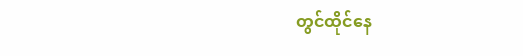တွင်ထိုင်နေ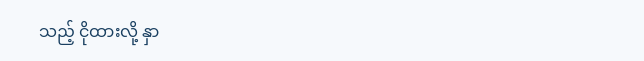သည့် ငိုထားလို့ နှာ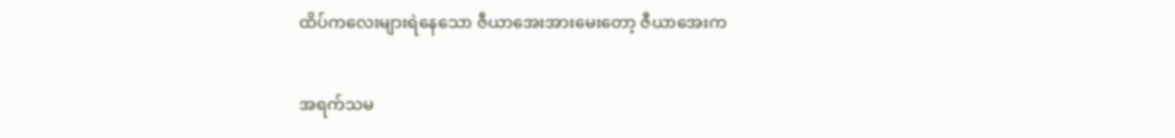ထိပ်ကလေးများရဲနေသော ဇီယာအေးအားမေးတော့ ဇီယာအေးက

အရက်သမ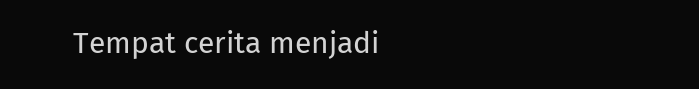Tempat cerita menjadi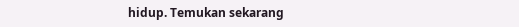hidup. Temukan sekarang